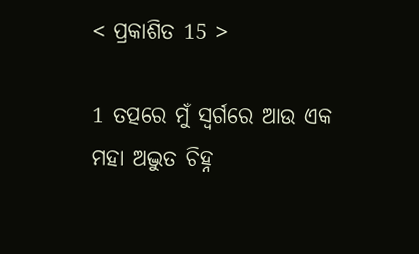< ପ୍ରକାଶିତ 15 >

1 ତତ୍ପରେ ମୁଁ ସ୍ୱର୍ଗରେ ଆଉ ଏକ ମହା ଅଦ୍ଭୁତ ଚିହ୍ନ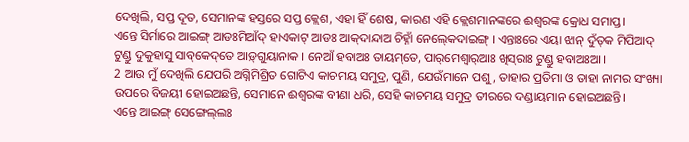ଦେଖିଲି, ସପ୍ତ ଦୂତ, ସେମାନଙ୍କ ହସ୍ତରେ ସପ୍ତ କ୍ଲେଶ, ଏହା ହିଁ ଶେଷ, କାରଣ ଏହି କ୍ଲେଶମାନଙ୍କରେ ଈଶ୍ବରଙ୍କ କ୍ରୋଧ ସମାପ୍ତ।
ଏନ୍ତେ ସିର୍ମାରେ ଆଇଙ୍ଗ୍‌ ଆଡଃମିଆଁଦ୍‌ ହାଏକାଟ୍‌ ଆଡଃ ଆକ୍‌ଦାନ୍ଦାଅ ଚିହ୍ନାଁ ନେଲ୍‍କେଦାଇଙ୍ଗ୍‌ । ଏନ୍ତାଃରେ ଏୟା ଝାନ୍‌ ଦୁଁତ୍‌କ ମିପିଆଦ୍‌ ଟୁଣ୍ଡୁ ଦୁକୁହାସୁ ସାବ୍‌କେଦ୍‌ତେ ଆଡ଼୍‌ଗୁୟାନାକ । ନେଆଁ ହବାଅଃ ତାୟମ୍‌ତେ, ପାର୍‌ମେଶ୍ୱାର୍‌ଆଃ ଖିସ୍‌ରାଃ ଟୁଣ୍ଡୁ ହବାଅଃଆ ।
2 ଆଉ ମୁଁ ଦେଖିଲି ଯେପରି ଅଗ୍ନିମିଶ୍ରିତ ଗୋଟିଏ କାଚମୟ ସମୁଦ୍ର, ପୁଣି, ଯେଉଁମାନେ ପଶୁ, ତାହାର ପ୍ରତିମା ଓ ତାହା ନାମର ସଂଖ୍ୟା ଉପରେ ବିଜୟୀ ହୋଇଅଛନ୍ତି, ସେମାନେ ଈଶ୍ବରଙ୍କ ବୀଣା ଧରି, ସେହି କାଚମୟ ସମୁଦ୍ର ତୀରରେ ଦଣ୍ଡାୟମାନ ହୋଇଅଛନ୍ତି।
ଏନ୍ତେ ଆଇଙ୍ଗ୍‌ ସେଙ୍ଗେଲ୍‍ଲଃ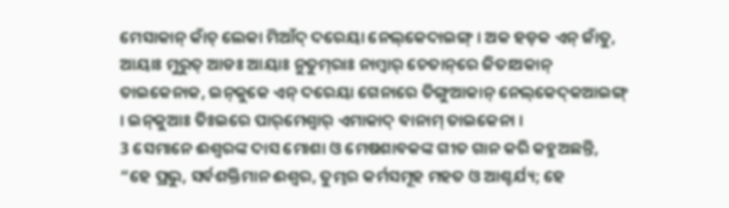ମେସାକାନ୍‌ କାଁଚ୍‌ ଲେକା ମିଆଁଦ୍‌ ଦରେୟା ନେଲ୍‌କେଦାଇଙ୍ଗ୍‌ । ଅକ ହଡ଼କ ଏନ୍‌ ଜାଁତୁ, ଆୟାଃ ମୁରୁତ୍‌ ଆଡଃ ଆୟାଃ ନୁତୁମ୍‌ରାଃ ନାମ୍ବାର୍‌ ଚେତାନ୍‌ରେ ଜିତାଅକାନ୍‌ ତାଇକେନାକ, ଇନ୍‌କୁକେ ଏନ୍‌ ଦରେୟା ଗେନାରେ ତିଙ୍ଗୁଆକାନ୍‌ ନେଲ୍‌କେଦ୍‌କଆଇଙ୍ଗ୍‌ । ଇନ୍‌କୁଆଃ ତିଃଇରେ ପାର୍‌ମେଶ୍ୱାର୍‌ ଏମାକାଦ୍‌ ବାନାମ୍‌ ତାଇକେନା ।
3 ସେମାନେ ଈଶ୍ବରଙ୍କ ଦାସ ମୋଶା ଓ ମେଷଶାବକଙ୍କ ଗୀତ ଗାନ କରି କହୁଅଛନ୍ତି, “ହେ ପ୍ରଭୁ, ସର୍ବଶକ୍ତିମାନ ଈଶ୍ବର, ତୁମ୍ଭର କର୍ମସମୂହ ମହତ ଓ ଆଶ୍ଚର୍ଯ୍ୟ; ହେ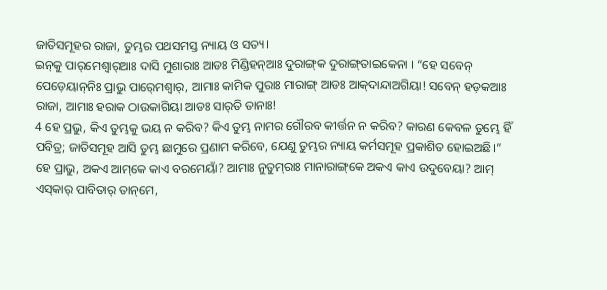ଜାତିସମୂହର ରାଜା, ତୁମ୍ଭର ପଥସମସ୍ତ ନ୍ୟାୟ ଓ ସତ୍ୟ।
ଇନ୍‌କୁ ପାର୍‌ମେଶ୍ୱାର୍‌ଆଃ ଦାସି ମୁଶାରାଃ ଆଡଃ ମିଣ୍ଡିହନ୍‌ଆଃ ଦୁରାଙ୍ଗ୍‌କ ଦୁରାଙ୍ଗ୍‌ତାଇକେନା । “ହେ ସବେନ୍‍ ପେଡ଼େୟାନ୍‌ନିଃ ପ୍ରାଭୁ ପାର୍‍ମେଶ୍ୱାର୍‌, ଆମାଃ କାମିକ ପୁରାଃ ମାରାଙ୍ଗ୍‌ ଆଡଃ ଆକ୍‌ଦାନ୍ଦାଅଗିୟା! ସବେନ୍‌ ହଡ଼କଆଃ ରାଜା, ଆମାଃ ହରାକ ଠାଉକାଗିୟା ଆଡଃ ସାର୍‌ତି ତାନାଃ!
4 ହେ ପ୍ରଭୁ, କିଏ ତୁମ୍ଭକୁ ଭୟ ନ କରିବ? କିଏ ତୁମ୍ଭ ନାମର ଗୌରବ କୀର୍ତ୍ତନ ନ କରିବ? କାରଣ କେବଳ ତୁମ୍ଭେ ହିଁ ପବିତ୍ର; ଜାତିସମୂହ ଆସି ତୁମ୍ଭ ଛାମୁରେ ପ୍ରଣାମ କରିବେ, ଯେଣୁ ତୁମ୍ଭର ନ୍ୟାୟ କର୍ମସମୂହ ପ୍ରକାଶିତ ହୋଇଅଛି।”
ହେ ପ୍ରାଭୁ, ଅକଏ ଆମ୍‌କେ କାଏ ବରମେୟାଁ? ଆମାଃ ନୁତୁମ୍‌ରାଃ ମାନାରାଙ୍ଗ୍‌କେ ଅକଏ କାଏ ଉଦୁବେୟା? ଆମ୍‌ ଏସ୍‍କାର୍‍ ପାବିତାର୍‌ ତାନ୍‌ମେ,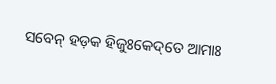ସବେନ୍‌ ହଡ଼କ ହିଜୁଃକେଦ୍‌ତେ ଆମାଃ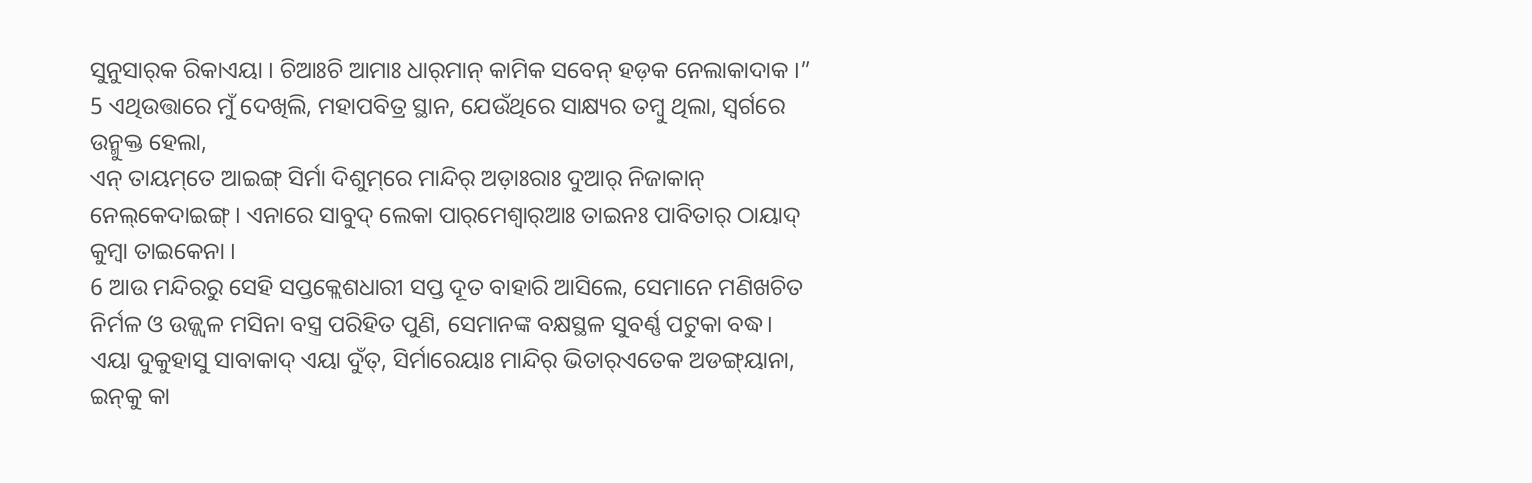ସୁନୁସାର୍‌କ ରିକାଏୟା । ଚିଆଃଚି ଆମାଃ ଧାର୍‌ମାନ୍‌ କାମିକ ସବେନ୍‌ ହଡ଼କ ନେଲାକାଦାକ ।”
5 ଏଥିଉତ୍ତାରେ ମୁଁ ଦେଖିଲି, ମହାପବିତ୍ର ସ୍ଥାନ, ଯେଉଁଥିରେ ସାକ୍ଷ୍ୟର ତମ୍ବୁ ଥିଲା, ସ୍ୱର୍ଗରେ ଉନ୍ମୁକ୍ତ ହେଲା,
ଏନ୍‌ ତାୟମ୍‌ତେ ଆଇଙ୍ଗ୍‌ ସିର୍ମା ଦିଶୁମ୍‌ରେ ମାନ୍ଦିର୍‌ ଅଡ଼ାଃରାଃ ଦୁଆର୍‌ ନିଜାକାନ୍‌ ନେଲ୍‌କେଦାଇଙ୍ଗ୍‌ । ଏନାରେ ସାବୁଦ୍‌ ଲେକା ପାର୍‌ମେଶ୍ୱାର୍‌ଆଃ ତାଇନଃ ପାବିତାର୍‌ ଠାୟାଦ୍‌ କୁମ୍ବା ତାଇକେନା ।
6 ଆଉ ମନ୍ଦିରରୁ ସେହି ସପ୍ତକ୍ଲେଶଧାରୀ ସପ୍ତ ଦୂତ ବାହାରି ଆସିଲେ, ସେମାନେ ମଣିଖଚିତ ନିର୍ମଳ ଓ ଉଜ୍ଜ୍ୱଳ ମସିନା ବସ୍ତ୍ର ପରିହିତ ପୁଣି, ସେମାନଙ୍କ ବକ୍ଷସ୍ଥଳ ସୁବର୍ଣ୍ଣ ପଟୁକା ବଦ୍ଧ।
ଏୟା ଦୁକୁହାସୁ ସାବାକାଦ୍‌ ଏୟା ଦୁଁତ୍‌, ସିର୍ମାରେୟାଃ ମାନ୍ଦିର୍‌ ଭିତାର୍‌ଏତେକ ଅଡଙ୍ଗ୍‌ୟାନା, ଇନ୍‌କୁ କା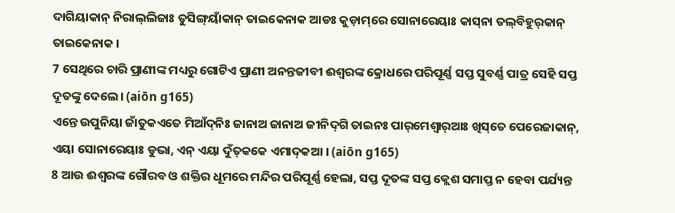ଦାଗିୟାକାନ୍‌ ନିରାଲ୍‍ଲିଜାଃ ତୁସିଙ୍ଗ୍‌ୟାଁକାନ୍‌ ତାଇକେନାକ ଆଡଃ କୁଡ଼ାମ୍‌ରେ ସୋନାରେୟାଃ କାସ୍‌ନା ତଲ୍‌ବିହୁର୍‌କାନ୍‌ ତାଇକେନାକ ।
7 ସେଥିରେ ଚାରି ପ୍ରାଣୀଙ୍କ ମଧ୍ୟରୁ ଗୋଟିଏ ପ୍ରାଣୀ ଅନନ୍ତଜୀବୀ ଈଶ୍ବରଙ୍କ କ୍ରୋଧରେ ପରିପୂର୍ଣ୍ଣ ସପ୍ତ ସୁବର୍ଣ୍ଣ ପାତ୍ର ସେହି ସପ୍ତ ଦୂତଙ୍କୁ ଦେଲେ। (aiōn g165)
ଏନ୍ତେ ଉପୁନିୟା ଜାଁତୁକଏତେ ମିଆଁଦ୍‌ନିଃ ଜାନାଅ ଜାନାଅ ଜୀନିଦ୍‌ଗି ତାଇନଃ ପାର୍‌ମେଶ୍ୱାର୍‌ଆଃ ଖିସ୍‌ତେ ପେରେଜାକାନ୍‌, ଏୟା ସୋନାରେୟାଃ ଡୁଭା, ଏନ୍‌ ଏୟା ଦୁଁତ୍‌କକେ ଏମାଦ୍‌କଆ । (aiōn g165)
8 ଆଉ ଈଶ୍ବରଙ୍କ ଗୌରବ ଓ ଶକ୍ତିର ଧୂମରେ ମନ୍ଦିର ପରିପୂର୍ଣ୍ଣ ହେଲା, ସପ୍ତ ଦୂତଙ୍କ ସପ୍ତ କ୍ଲେଶ ସମାପ୍ତ ନ ହେବା ପର୍ଯ୍ୟନ୍ତ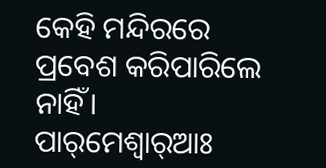କେହି ମନ୍ଦିରରେ ପ୍ରବେଶ କରିପାରିଲେ ନାହିଁ।
ପାର୍‌ମେଶ୍ୱାର୍‌ଆଃ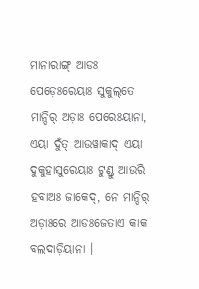ମାନାରାଙ୍ଗ୍‌ ଆଡଃ ପେଡ଼େଃରେୟାଃ ସୁକୁଲ୍‌ତେ ମାନ୍ଦିର୍‍ ଅଡ଼ାଃ ପେରେଃୟାନା, ଏୟା ଦୁଁତ୍‌ ଆଉୱାକାଦ୍‌ ଏୟା ଦୁକୁହାସୁରେୟାଃ ଟୁଣ୍ଡୁ ଆଉରି ହବାଅଃ ଜାକେଦ୍‌, ନେ ମାନ୍ଦିର୍‌ ଅଡ଼ାଃରେ ଆଡଃଜେତାଏ କାକ ବଲଦାଡ଼ିୟାନା ।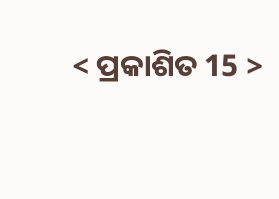< ପ୍ରକାଶିତ 15 >